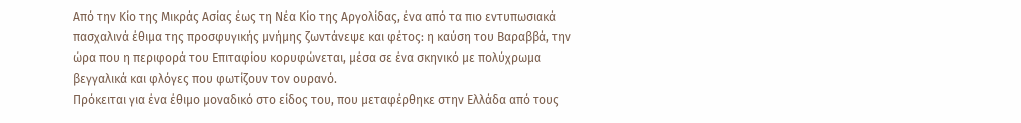Από την Κίο της Μικράς Ασίας έως τη Νέα Κίο της Αργολίδας, ένα από τα πιο εντυπωσιακά πασχαλινά έθιμα της προσφυγικής μνήμης ζωντάνεψε και φέτος: η καύση του Βαραββά, την ώρα που η περιφορά του Επιταφίου κορυφώνεται, μέσα σε ένα σκηνικό με πολύχρωμα βεγγαλικά και φλόγες που φωτίζουν τον ουρανό.
Πρόκειται για ένα έθιμο μοναδικό στο είδος του, που μεταφέρθηκε στην Ελλάδα από τους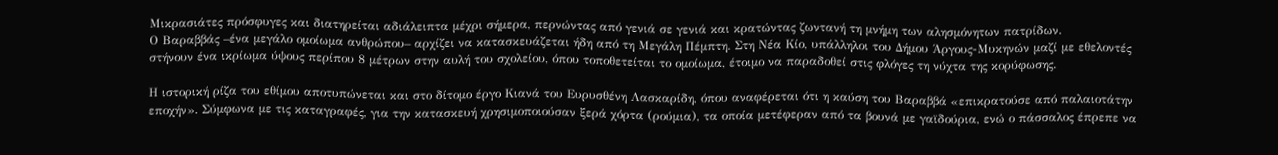Μικρασιάτες πρόσφυγες και διατηρείται αδιάλειπτα μέχρι σήμερα, περνώντας από γενιά σε γενιά και κρατώντας ζωντανή τη μνήμη των αλησμόνητων πατρίδων.
Ο Βαραββάς –ένα μεγάλο ομοίωμα ανθρώπου– αρχίζει να κατασκευάζεται ήδη από τη Μεγάλη Πέμπτη. Στη Νέα Κίο, υπάλληλοι του Δήμου Άργους-Μυκηνών μαζί με εθελοντές στήνουν ένα ικρίωμα ύψους περίπου 8 μέτρων στην αυλή του σχολείου, όπου τοποθετείται το ομοίωμα, έτοιμο να παραδοθεί στις φλόγες τη νύχτα της κορύφωσης.

Η ιστορική ρίζα του εθίμου αποτυπώνεται και στο δίτομο έργο Κιανά του Ευρυσθένη Λασκαρίδη, όπου αναφέρεται ότι η καύση του Βαραββά «επικρατούσε από παλαιοτάτην εποχήν». Σύμφωνα με τις καταγραφές, για την κατασκευή χρησιμοποιούσαν ξερά χόρτα (ρούμια), τα οποία μετέφεραν από τα βουνά με γαϊδούρια, ενώ ο πάσσαλος έπρεπε να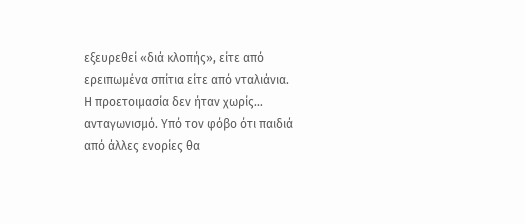εξευρεθεί «διά κλοπής», είτε από ερειπωμένα σπίτια είτε από νταλιάνια.
Η προετοιμασία δεν ήταν χωρίς… ανταγωνισμό. Υπό τον φόβο ότι παιδιά από άλλες ενορίες θα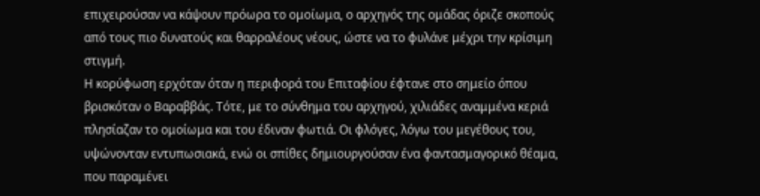επιχειρούσαν να κάψουν πρόωρα το ομοίωμα, ο αρχηγός της ομάδας όριζε σκοπούς από τους πιο δυνατούς και θαρραλέους νέους, ώστε να το φυλάνε μέχρι την κρίσιμη στιγμή.
Η κορύφωση ερχόταν όταν η περιφορά του Επιταφίου έφτανε στο σημείο όπου βρισκόταν ο Βαραββάς. Τότε, με το σύνθημα του αρχηγού, χιλιάδες αναμμένα κεριά πλησίαζαν το ομοίωμα και του έδιναν φωτιά. Οι φλόγες, λόγω του μεγέθους του, υψώνονταν εντυπωσιακά, ενώ οι σπίθες δημιουργούσαν ένα φαντασμαγορικό θέαμα, που παραμένει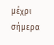μέχρι σήμερα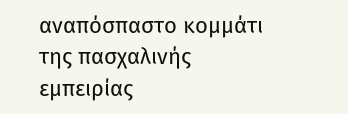αναπόσπαστο κομμάτι της πασχαλινής εμπειρίας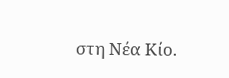στη Νέα Κίο.